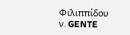Φιλιππίδου ν. GENTE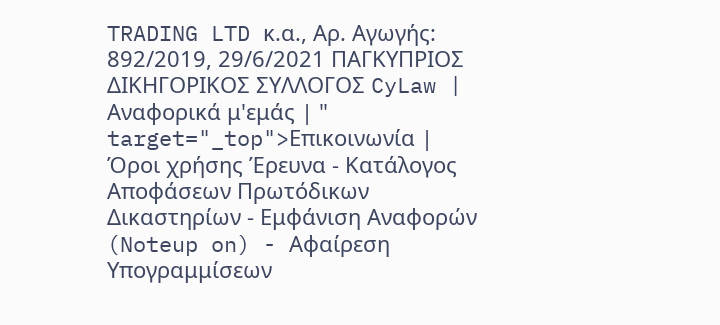TRADING LTD κ.α., Αρ. Αγωγής: 892/2019, 29/6/2021 ΠΑΓΚΥΠΡΙΟΣ ΔΙΚΗΓΟΡΙΚΟΣ ΣΥΛΛΟΓΟΣ CyLaw | Αναφορικά μ'εμάς | " target="_top">Επικοινωνία | Όροι χρήσης Έρευνα - Κατάλογος Αποφάσεων Πρωτόδικων Δικαστηρίων - Εμφάνιση Αναφορών (Noteup on) - Αφαίρεση Υπογραμμίσεων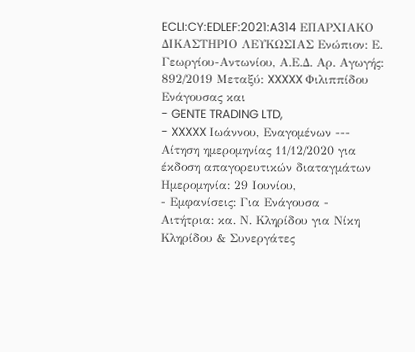ECLI:CY:EDLEF:2021:A314 ΕΠΑΡΧΙΑΚΟ ΔΙΚΑΣΤΗΡΙΟ ΛΕΥΚΩΣΙΑΣ Ενώπιον: Ε. Γεωργίου-Αντωνίου, Α.Ε.Δ. Αρ. Αγωγής: 892/2019 Μεταξύ: XXXXX Φιλιππίδου Ενάγουσας και
- GENTE TRADING LTD,
- XXXXX Ιωάννου, Εναγομένων --- Αίτηση ημερομηνίας 11/12/2020 για έκδοση απαγορευτικών διαταγμάτων Ημερομηνία: 29 Ιουνίου,
- Εμφανίσεις: Για Ενάγουσα - Αιτήτρια: κα. Ν. Κληρίδου για Νίκη Κληρίδου & Συνεργάτες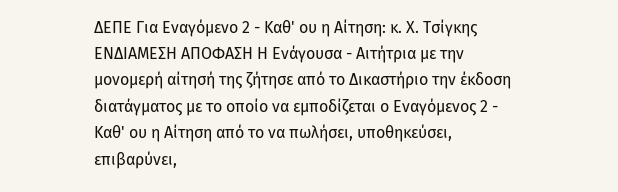ΔΕΠΕ Για Εναγόμενο 2 - Καθ' ου η Αίτηση: κ. Χ. Τσίγκης ΕΝΔΙΑΜΕΣΗ ΑΠΟΦΑΣΗ Η Ενάγουσα - Αιτήτρια με την μονομερή αίτησή της ζήτησε από το Δικαστήριο την έκδοση διατάγματος με το οποίο να εμποδίζεται ο Εναγόμενος 2 - Καθ' ου η Αίτηση από το να πωλήσει, υποθηκεύσει, επιβαρύνει,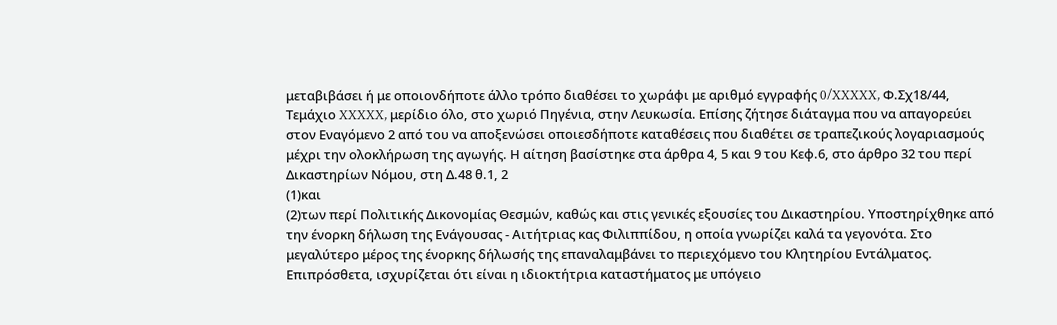μεταβιβάσει ή με οποιονδήποτε άλλο τρόπο διαθέσει το χωράφι με αριθμό εγγραφής 0/XXXXX, Φ.Σχ18/44, Τεμάχιο XXXXX, μερίδιο όλο, στο χωριό Πηγένια, στην Λευκωσία. Επίσης ζήτησε διάταγμα που να απαγορεύει στον Εναγόμενο 2 από του να αποξενώσει οποιεσδήποτε καταθέσεις που διαθέτει σε τραπεζικούς λογαριασμούς μέχρι την ολοκλήρωση της αγωγής. Η αίτηση βασίστηκε στα άρθρα 4, 5 και 9 του Κεφ.6, στο άρθρο 32 του περί Δικαστηρίων Νόμου, στη Δ.48 θ.1, 2
(1)και
(2)των περί Πολιτικής Δικονομίας Θεσμών, καθώς και στις γενικές εξουσίες του Δικαστηρίου. Υποστηρίχθηκε από την ένορκη δήλωση της Ενάγουσας - Αιτήτριας κας Φιλιππίδου, η οποία γνωρίζει καλά τα γεγονότα. Στο μεγαλύτερο μέρος της ένορκης δήλωσής της επαναλαμβάνει το περιεχόμενο του Κλητηρίου Εντάλματος. Επιπρόσθετα, ισχυρίζεται ότι είναι η ιδιοκτήτρια καταστήματος με υπόγειο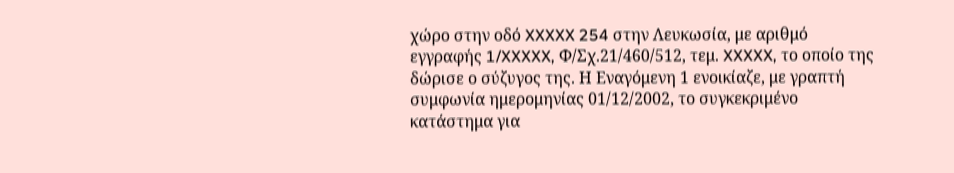χώρο στην οδό XXXXX 254 στην Λευκωσία, με αριθμό εγγραφής 1/XXXXX, Φ/Σχ.21/460/512, τεμ. XXXXX, το οποίο της δώρισε ο σύζυγος της. Η Εναγόμενη 1 ενοικίαζε, με γραπτή συμφωνία ημερομηνίας 01/12/2002, το συγκεκριμένο κατάστημα για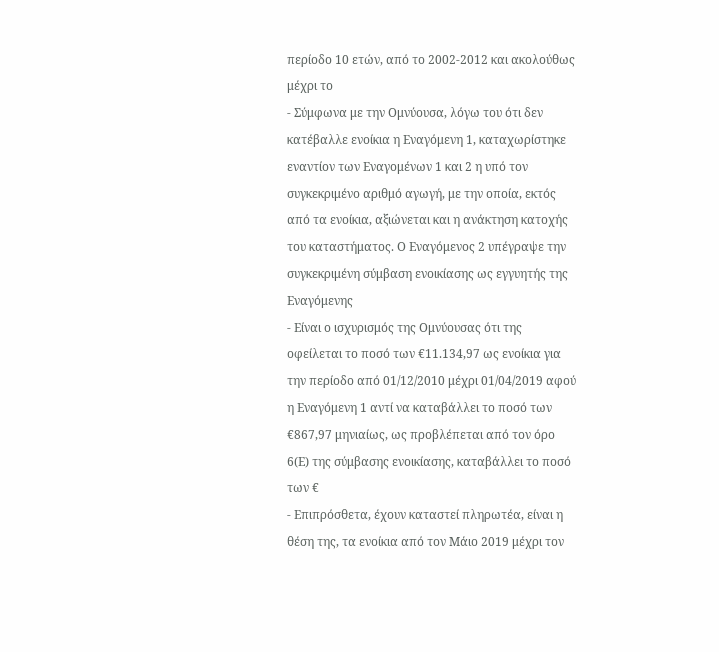περίοδο 10 ετών, από το 2002-2012 και ακολούθως μέχρι το
- Σύμφωνα με την Ομνύουσα, λόγω του ότι δεν κατέβαλλε ενοίκια η Εναγόμενη 1, καταχωρίστηκε εναντίον των Εναγομένων 1 και 2 η υπό τον συγκεκριμένο αριθμό αγωγή, με την οποία, εκτός από τα ενοίκια, αξιώνεται και η ανάκτηση κατοχής του καταστήματος. Ο Εναγόμενος 2 υπέγραψε την συγκεκριμένη σύμβαση ενοικίασης ως εγγυητής της Εναγόμενης
- Είναι ο ισχυρισμός της Ομνύουσας ότι της οφείλεται το ποσό των €11.134,97 ως ενοίκια για την περίοδο από 01/12/2010 μέχρι 01/04/2019 αφού η Εναγόμενη 1 αντί να καταβάλλει το ποσό των €867,97 μηνιαίως, ως προβλέπεται από τον όρο 6(Ε) της σύμβασης ενοικίασης, καταβάλλει το ποσό των €
- Επιπρόσθετα, έχουν καταστεί πληρωτέα, είναι η θέση της, τα ενοίκια από τον Μάιο 2019 μέχρι τον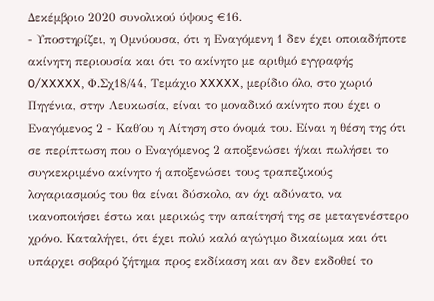Δεκέμβριο 2020 συνολικού ύψους €16.
- Υποστηρίζει, η Ομνύουσα, ότι η Εναγόμενη 1 δεν έχει οποιαδήποτε ακίνητη περιουσία και ότι το ακίνητο με αριθμό εγγραφής 0/XXXXX, Φ.Σχ18/44, Τεμάχιο XXXXX, μερίδιο όλο, στο χωριό Πηγένια, στην Λευκωσία, είναι το μοναδικό ακίνητο που έχει ο Εναγόμενος 2 - Καθ΄ου η Αίτηση στο όνομά του. Είναι η θέση της ότι σε περίπτωση που ο Εναγόμενος 2 αποξενώσει ή/και πωλήσει το συγκεκριμένο ακίνητο ή αποξενώσει τους τραπεζικούς λογαριασμούς του θα είναι δύσκολο, αν όχι αδύνατο, να ικανοποιήσει έστω και μερικώς την απαίτησή της σε μεταγενέστερο χρόνο. Καταλήγει, ότι έχει πολύ καλό αγώγιμο δικαίωμα και ότι υπάρχει σοβαρό ζήτημα προς εκδίκαση και αν δεν εκδοθεί το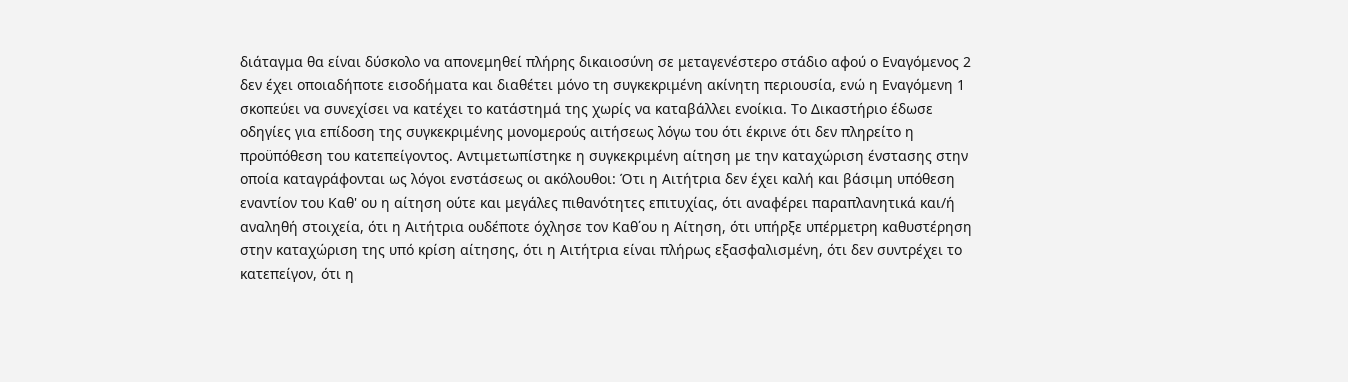διάταγμα θα είναι δύσκολο να απονεμηθεί πλήρης δικαιοσύνη σε μεταγενέστερο στάδιο αφού ο Εναγόμενος 2 δεν έχει οποιαδήποτε εισοδήματα και διαθέτει μόνο τη συγκεκριμένη ακίνητη περιουσία, ενώ η Εναγόμενη 1 σκοπεύει να συνεχίσει να κατέχει το κατάστημά της χωρίς να καταβάλλει ενοίκια. Το Δικαστήριο έδωσε οδηγίες για επίδοση της συγκεκριμένης μονομερούς αιτήσεως λόγω του ότι έκρινε ότι δεν πληρείτο η προϋπόθεση του κατεπείγοντος. Αντιμετωπίστηκε η συγκεκριμένη αίτηση με την καταχώριση ένστασης στην οποία καταγράφονται ως λόγοι ενστάσεως οι ακόλουθοι: Ότι η Αιτήτρια δεν έχει καλή και βάσιμη υπόθεση εναντίον του Καθ' ου η αίτηση ούτε και μεγάλες πιθανότητες επιτυχίας, ότι αναφέρει παραπλανητικά και/ή αναληθή στοιχεία, ότι η Αιτήτρια ουδέποτε όχλησε τον Καθ΄ου η Αίτηση, ότι υπήρξε υπέρμετρη καθυστέρηση στην καταχώριση της υπό κρίση αίτησης, ότι η Αιτήτρια είναι πλήρως εξασφαλισμένη, ότι δεν συντρέχει το κατεπείγον, ότι η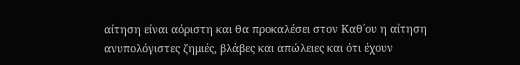αίτηση είναι αόριστη και θα προκαλέσει στον Καθ΄ου η αίτηση ανυπολόγιστες ζημιές, βλάβες και απώλειες και ότι έχουν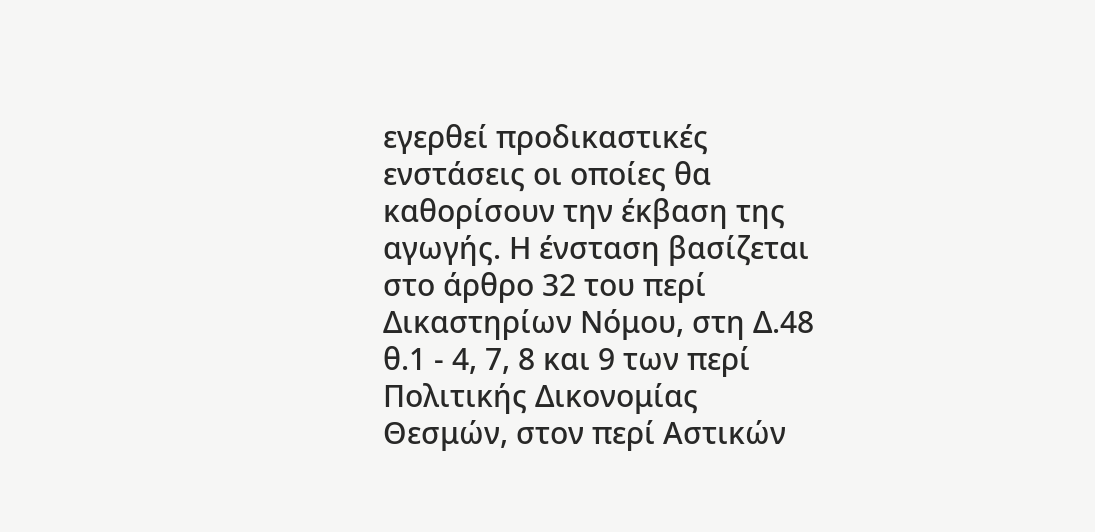εγερθεί προδικαστικές ενστάσεις οι οποίες θα καθορίσουν την έκβαση της αγωγής. Η ένσταση βασίζεται στο άρθρο 32 του περί Δικαστηρίων Νόμου, στη Δ.48 θ.1 - 4, 7, 8 και 9 των περί Πολιτικής Δικονομίας Θεσμών, στον περί Αστικών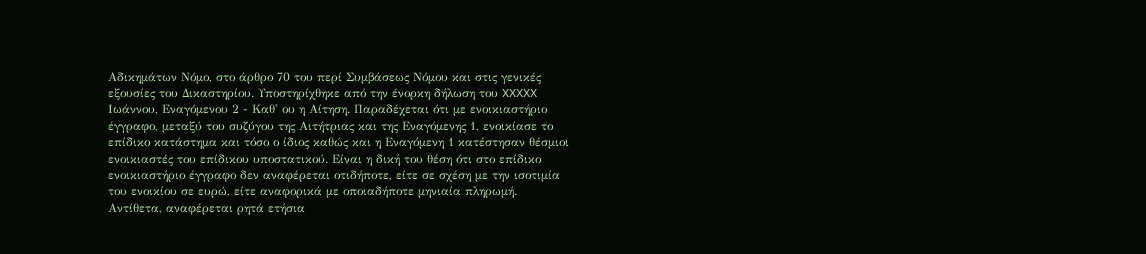Αδικημάτων Νόμο, στο άρθρο 70 του περί Συμβάσεως Νόμου και στις γενικές εξουσίες του Δικαστηρίου. Υποστηρίχθηκε από την ένορκη δήλωση του XXXXX Ιωάννου, Εναγόμενου 2 - Καθ' ου η Αίτηση. Παραδέχεται ότι με ενοικιαστήριο έγγραφο, μεταξύ του συζύγου της Αιτήτριας και της Εναγόμενης 1, ενοικίασε το επίδικο κατάστημα και τόσο ο ίδιος καθώς και η Εναγόμενη 1 κατέστησαν θέσμιοι ενοικιαστές του επίδικου υποστατικού. Είναι η δική του θέση ότι στο επίδικο ενοικιαστήριο έγγραφο δεν αναφέρεται οτιδήποτε, είτε σε σχέση με την ισοτιμία του ενοικίου σε ευρώ, είτε αναφορικά με οποιαδήποτε μηνιαία πληρωμή. Αντίθετα, αναφέρεται ρητά ετήσια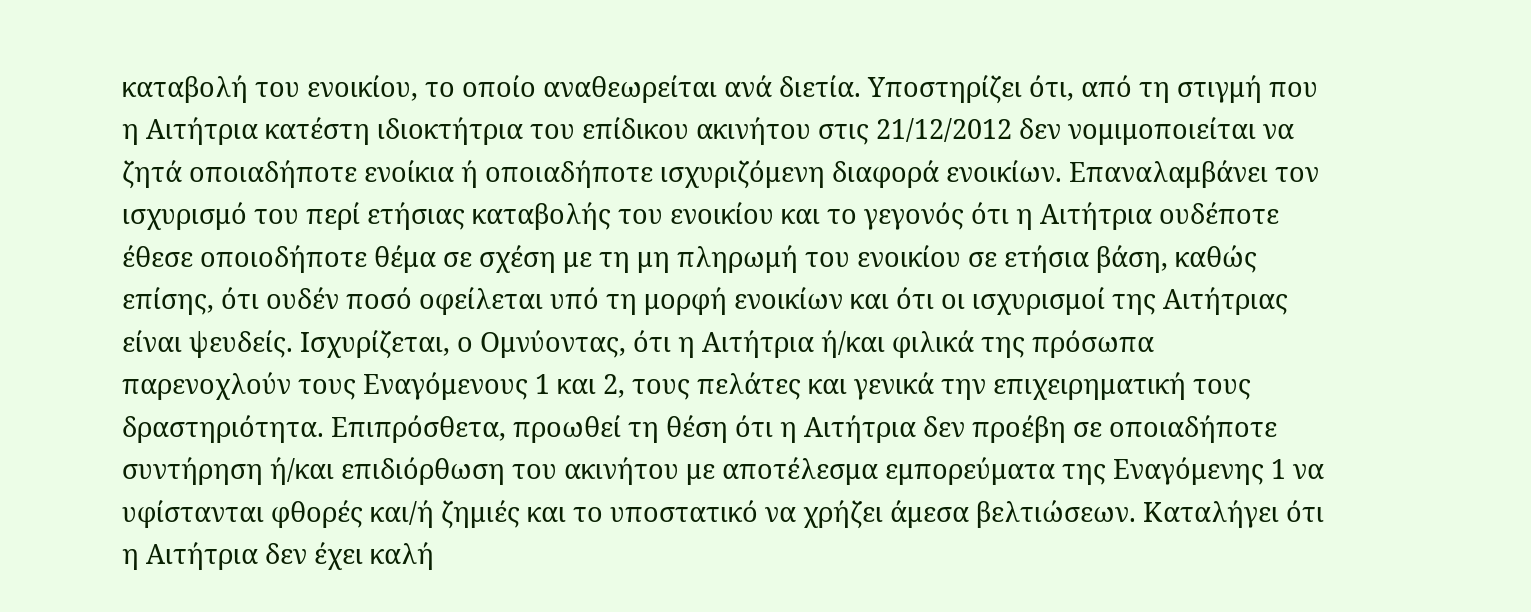καταβολή του ενοικίου, το οποίο αναθεωρείται ανά διετία. Υποστηρίζει ότι, από τη στιγμή που η Αιτήτρια κατέστη ιδιοκτήτρια του επίδικου ακινήτου στις 21/12/2012 δεν νομιμοποιείται να ζητά οποιαδήποτε ενοίκια ή οποιαδήποτε ισχυριζόμενη διαφορά ενοικίων. Επαναλαμβάνει τον ισχυρισμό του περί ετήσιας καταβολής του ενοικίου και το γεγονός ότι η Αιτήτρια ουδέποτε έθεσε οποιοδήποτε θέμα σε σχέση με τη μη πληρωμή του ενοικίου σε ετήσια βάση, καθώς επίσης, ότι ουδέν ποσό οφείλεται υπό τη μορφή ενοικίων και ότι οι ισχυρισμοί της Αιτήτριας είναι ψευδείς. Ισχυρίζεται, ο Ομνύοντας, ότι η Αιτήτρια ή/και φιλικά της πρόσωπα παρενοχλούν τους Εναγόμενους 1 και 2, τους πελάτες και γενικά την επιχειρηματική τους δραστηριότητα. Επιπρόσθετα, προωθεί τη θέση ότι η Αιτήτρια δεν προέβη σε οποιαδήποτε συντήρηση ή/και επιδιόρθωση του ακινήτου με αποτέλεσμα εμπορεύματα της Εναγόμενης 1 να υφίστανται φθορές και/ή ζημιές και το υποστατικό να χρήζει άμεσα βελτιώσεων. Καταλήγει ότι η Αιτήτρια δεν έχει καλή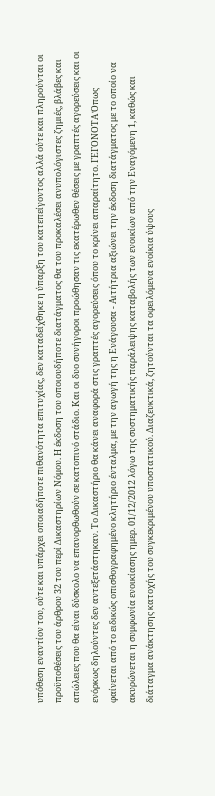υπόθεση εναντίον του, ούτε και υπάρχει οποιαδήποτε πιθανότητα επιτυχίας, δεν καταδείχθηκε η ύπαρξη του κατεπείγοντος αλλά ούτε και πληρούνται οι προϋποθέσεις του άρθρου 32 του περί Δικαστηρίων Νόμου. Η έκδοση του οποιουδήποτε διατάγματος θα του προκαλέσει ανυπολόγιστες ζημιές, βλάβες και απώλειες που θα είναι δύσκολο να επανορθωθούν σε κατοπινό στάδιο. Και οι δυο συνήγοροι προώθησαν τις εκατέρωθεν θέσεις με γραπτές αγορεύσεις και οι ενόρκως δηλούντες δεν αντεξετάστηκαν. Το Δικαστήριο θα κάνει αναφορά στις γραπτές αγορεύσεις όπου το κρίνει απαραίτητο. ΓΕΓΟΝΟΤΑ Όπως φαίνεται από το ειδικώς οπισθογραφημένο κλητήριο ένταλμα, με την αγωγή της η Ενάγουσα - Αιτήτρια αξιώνει την έκδοση διατάγματος με το οποίο να ακυρώνεται η συμφωνία ενοικίασης ημερ. 01/12/2012 λόγω της συστηματικής παράλειψης καταβολής των ενοικίων από την Εναγόμενη 1, καθώς και διάταγμα ανάκτησης κατοχής του συγκεκριμένου υποστατικού. Διαζευκτικά, ζητούνται τα οφειλόμενα ενοίκια ύψους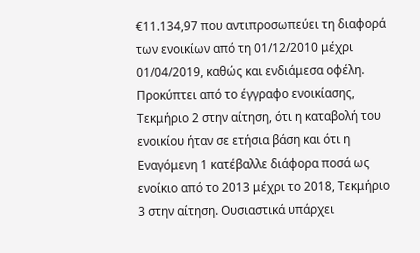€11.134,97 που αντιπροσωπεύει τη διαφορά των ενοικίων από τη 01/12/2010 μέχρι 01/04/2019, καθώς και ενδιάμεσα οφέλη. Προκύπτει από το έγγραφο ενοικίασης, Τεκμήριο 2 στην αίτηση, ότι η καταβολή του ενοικίου ήταν σε ετήσια βάση και ότι η Εναγόμενη 1 κατέβαλλε διάφορα ποσά ως ενοίκιο από το 2013 μέχρι το 2018, Τεκμήριο 3 στην αίτηση. Ουσιαστικά υπάρχει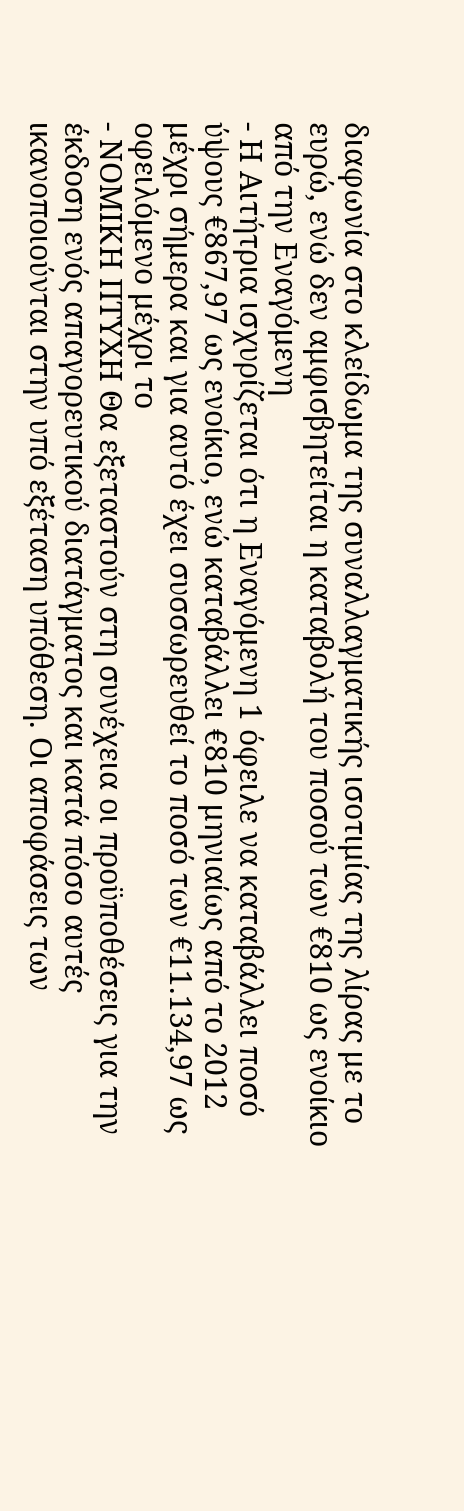διαφωνία στο κλείδωμα της συναλλαγματικής ισοτιμίας της λίρας με το ευρώ, ενώ δεν αμφισβητείται η καταβολή του ποσού των €810 ως ενοίκιο από την Εναγόμενη
- Η Αιτήτρια ισχυρίζεται ότι η Εναγόμενη 1 όφειλε να καταβάλλει ποσό ύψους €867,97 ως ενοίκιο, ενώ καταβάλλει €810 μηνιαίως από το 2012 μέχρι σήμερα και για αυτό έχει συσσωρευθεί το ποσό των €11.134,97 ως οφειλόμενο μέχρι το
- ΝΟΜΙΚΗ ΠΤΥΧΗ Θα εξεταστούν στη συνέχεια οι προϋποθέσεις για την έκδοση ενός απαγορευτικού διατάγματος και κατά πόσο αυτές ικανοποιούνται στην υπό εξέταση υπόθεση. Οι αποφάσεις των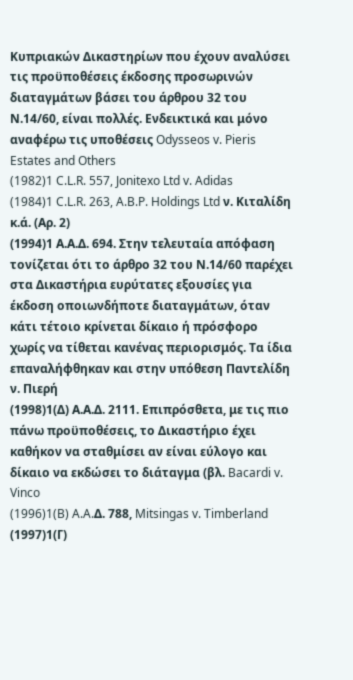Κυπριακών Δικαστηρίων που έχουν αναλύσει τις προϋποθέσεις έκδοσης προσωρινών διαταγμάτων βάσει του άρθρου 32 του Ν.14/60, είναι πολλές. Ενδεικτικά και μόνο αναφέρω τις υποθέσεις Odysseos v. Pieris Estates and Others
(1982)1 C.L.R. 557, Jonitexo Ltd v. Adidas
(1984)1 C.L.R. 263, A.B.P. Holdings Ltd ν. Κιταλίδη κ.ά. (Αρ. 2)
(1994)1 Α.Α.Δ. 694. Στην τελευταία απόφαση τονίζεται ότι το άρθρο 32 του Ν.14/60 παρέχει στα Δικαστήρια ευρύτατες εξουσίες για έκδοση οποιωνδήποτε διαταγμάτων, όταν κάτι τέτοιο κρίνεται δίκαιο ή πρόσφορο χωρίς να τίθεται κανένας περιορισμός. Τα ίδια επαναλήφθηκαν και στην υπόθεση Παντελίδη ν. Πιερή
(1998)1(Δ) Α.Α.Δ. 2111. Επιπρόσθετα, με τις πιο πάνω προϋποθέσεις, το Δικαστήριο έχει καθήκον να σταθμίσει αν είναι εύλογο και δίκαιο να εκδώσει το διάταγμα (βλ. Bacardi v. Vinco
(1996)1(B) A.A.Δ. 788, Mitsingas v. Timberland
(1997)1(Γ)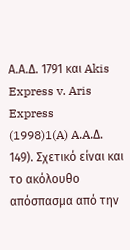Α.Α.Δ. 1791 και Akis Express v. Aris Express
(1998)1(A) A.A.Δ. 149). Σχετικό είναι και το ακόλουθο απόσπασμα από την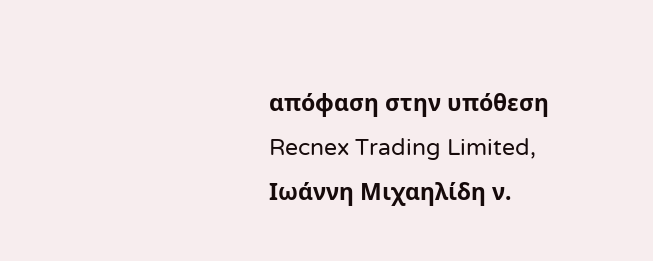απόφαση στην υπόθεση Recnex Trading Limited, Ιωάννη Μιχαηλίδη ν.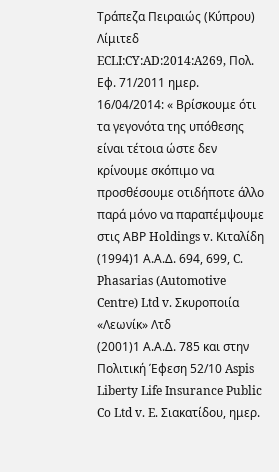Τράπεζα Πειραιώς (Κύπρου) Λίμιτεδ ECLI:CY:AD:2014:A269, Πολ. Εφ. 71/2011 ημερ. 16/04/2014: « Βρίσκουμε ότι τα γεγονότα της υπόθεσης είναι τέτοια ώστε δεν κρίνουμε σκόπιμο να προσθέσουμε οτιδήποτε άλλο παρά μόνο να παραπέμψουμε στις ΑΒΡ Holdings v. Κιταλίδη
(1994)1 Α.Α.Δ. 694, 699, C. Phasarias (Automotive Centre) Ltd v. Σκυροποιία «Λεωνίκ» Λτδ
(2001)1 Α.Α.Δ. 785 και στην Πολιτική Έφεση 52/10 Aspis Liberty Life Insurance Public Co Ltd v. E. Σιακατίδου, ημερ.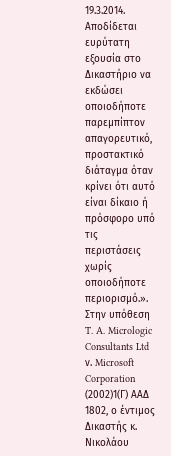19.3.2014. Αποδίδεται ευρύτατη εξουσία στο Δικαστήριο να εκδώσει οποιοδήποτε παρεμπίπτον απαγορευτικό, προστακτικό διάταγμα όταν κρίνει ότι αυτό είναι δίκαιο ή πρόσφορο υπό τις περιστάσεις χωρίς οποιοδήποτε περιορισμό.». Στην υπόθεση T. A. Micrologic Consultants Ltd ν. Microsoft Corporation
(2002)1(Γ) ΑΑΔ 1802, ο έντιμος Δικαστής κ. Νικολάου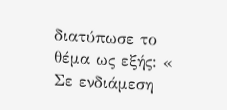διατύπωσε το θέμα ως εξής: « Σε ενδιάμεση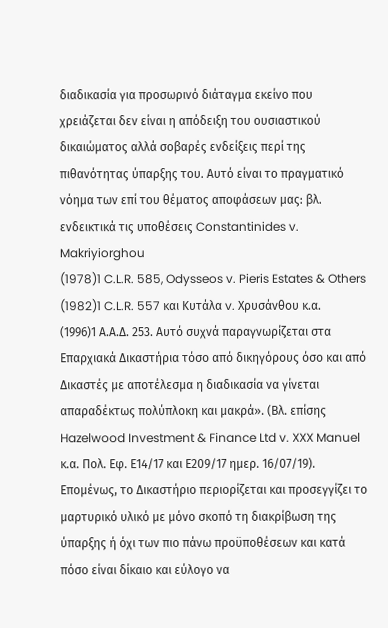διαδικασία για προσωρινό διάταγμα εκείνο που χρειάζεται δεν είναι η απόδειξη του ουσιαστικού δικαιώματος αλλά σοβαρές ενδείξεις περί της πιθανότητας ύπαρξης του. Αυτό είναι το πραγματικό νόημα των επί του θέματος αποφάσεων μας: βλ. ενδεικτικά τις υποθέσεις Constantinides v. Makriyiorghou
(1978)1 C.L.R. 585, Odysseos v. Pieris Estates & Others
(1982)1 C.L.R. 557 και Κυτάλα v. Χρυσάνθου κ.α.
(1996)1 Α.Α.Δ. 253. Αυτό συχνά παραγνωρίζεται στα Επαρχιακά Δικαστήρια τόσο από δικηγόρους όσο και από Δικαστές με αποτέλεσμα η διαδικασία να γίνεται απαραδέκτως πολύπλοκη και μακρά». (Βλ. επίσης Hazelwood Investment & Finance Ltd v. XXX Manuel κ.α. Πολ. Εφ. Ε14/17 και Ε209/17 ημερ. 16/07/19). Επομένως, το Δικαστήριο περιορίζεται και προσεγγίζει το μαρτυρικό υλικό με μόνο σκοπό τη διακρίβωση της ύπαρξης ή όχι των πιο πάνω προϋποθέσεων και κατά πόσο είναι δίκαιο και εύλογο να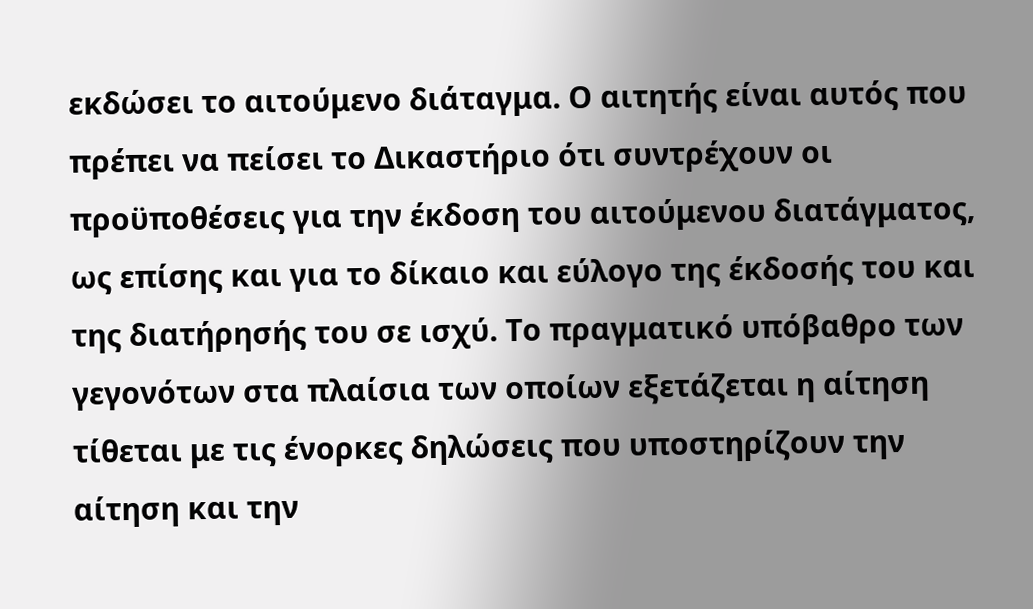εκδώσει το αιτούμενο διάταγμα. Ο αιτητής είναι αυτός που πρέπει να πείσει το Δικαστήριο ότι συντρέχουν οι προϋποθέσεις για την έκδοση του αιτούμενου διατάγματος, ως επίσης και για το δίκαιο και εύλογο της έκδοσής του και της διατήρησής του σε ισχύ. Το πραγματικό υπόβαθρο των γεγονότων στα πλαίσια των οποίων εξετάζεται η αίτηση τίθεται με τις ένορκες δηλώσεις που υποστηρίζουν την αίτηση και την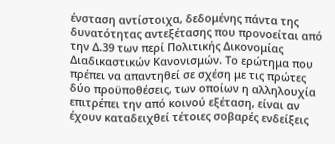ένσταση αντίστοιχα, δεδομένης πάντα της δυνατότητας αντεξέτασης που προνοείται από την Δ.39 των περί Πολιτικής Δικονομίας Διαδικαστικών Κανονισμών. Το ερώτημα που πρέπει να απαντηθεί σε σχέση με τις πρώτες δύο προϋποθέσεις, των οποίων η αλληλουχία επιτρέπει την από κοινού εξέταση, είναι αν έχουν καταδειχθεί τέτοιες σοβαρές ενδείξεις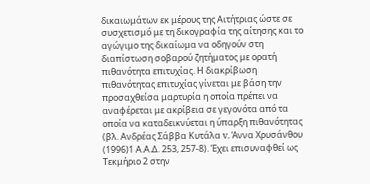δικαιωμάτων εκ μέρους της Αιτήτριας ώστε σε συσχετισμό με τη δικογραφία της αίτησης και το αγώγιμο της δικαίωμα να οδηγούν στη διαπίστωση σοβαρού ζητήματος με ορατή πιθανότητα επιτυχίας. Η διακρίβωση πιθανότητας επιτυχίας γίνεται με βάση την προσαχθείσα μαρτυρία η οποία πρέπει να αναφέρεται με ακρίβεια σε γεγονότα από τα οποία να καταδεικνύεται η ύπαρξη πιθανότητας (βλ. Ανδρέας Σάββα Κυτάλα v. Άννα Χρυσάνθου
(1996)1 Α.Α.Δ. 253, 257-8). Έχει επισυναφθεί ως Τεκμήριο 2 στην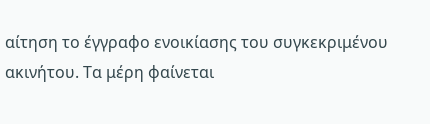αίτηση το έγγραφο ενοικίασης του συγκεκριμένου ακινήτου. Τα μέρη φαίνεται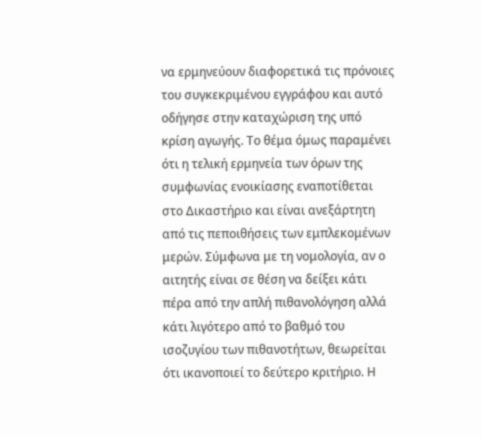να ερμηνεύουν διαφορετικά τις πρόνοιες του συγκεκριμένου εγγράφου και αυτό οδήγησε στην καταχώριση της υπό κρίση αγωγής. Το θέμα όμως παραμένει ότι η τελική ερμηνεία των όρων της συμφωνίας ενοικίασης εναποτίθεται στο Δικαστήριο και είναι ανεξάρτητη από τις πεποιθήσεις των εμπλεκομένων μερών. Σύμφωνα με τη νομολογία, αν ο αιτητής είναι σε θέση να δείξει κάτι πέρα από την απλή πιθανολόγηση αλλά κάτι λιγότερο από το βαθμό του ισοζυγίου των πιθανοτήτων, θεωρείται ότι ικανοποιεί το δεύτερο κριτήριο. Η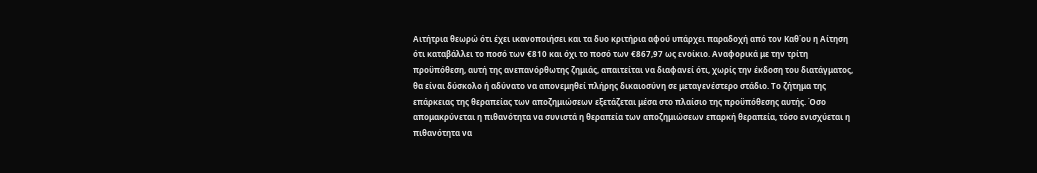Αιτήτρια θεωρώ ότι έχει ικανοποιήσει και τα δυο κριτήρια αφού υπάρχει παραδοχή από τον Καθ΄ου η Αίτηση ότι καταβάλλει το ποσό των €810 και όχι το ποσό των €867,97 ως ενοίκιο. Αναφορικά με την τρίτη προϋπόθεση, αυτή της ανεπανόρθωτης ζημιάς, απαιτείται να διαφανεί ότι, χωρίς την έκδοση του διατάγματος, θα είναι δύσκολο ή αδύνατο να απονεμηθεί πλήρης δικαιοσύνη σε μεταγενέστερο στάδιο. Το ζήτημα της επάρκειας της θεραπείας των αποζημιώσεων εξετάζεται μέσα στο πλαίσιο της προϋπόθεσης αυτής. Όσο απομακρύνεται η πιθανότητα να συνιστά η θεραπεία των αποζημιώσεων επαρκή θεραπεία, τόσο ενισχύεται η πιθανότητα να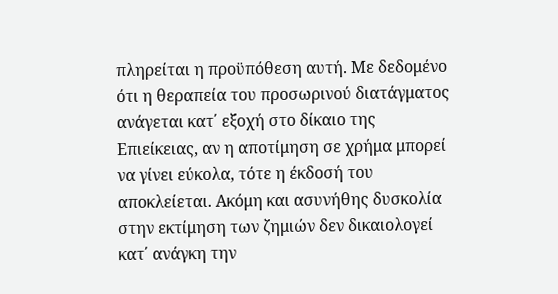πληρείται η προϋπόθεση αυτή. Με δεδομένο ότι η θεραπεία του προσωρινού διατάγματος ανάγεται κατ΄ εξοχή στο δίκαιο της Επιείκειας, αν η αποτίμηση σε χρήμα μπορεί να γίνει εύκολα, τότε η έκδοσή του αποκλείεται. Ακόμη και ασυνήθης δυσκολία στην εκτίμηση των ζημιών δεν δικαιολογεί κατ΄ ανάγκη την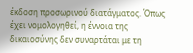έκδοση προσωρινού διατάγματος. Όπως έχει νομολογηθεί, η έννοια της δικαιοσύνης δεν συναρτάται με τη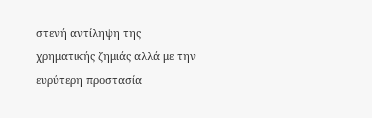στενή αντίληψη της χρηματικής ζημιάς αλλά με την ευρύτερη προστασία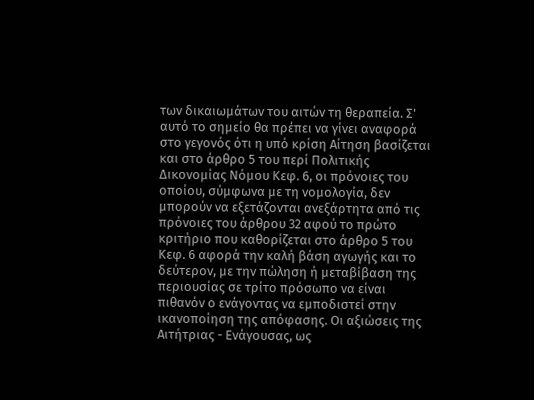των δικαιωμάτων του αιτών τη θεραπεία. Σ' αυτό το σημείο θα πρέπει να γίνει αναφορά στο γεγονός ότι η υπό κρίση Αίτηση βασίζεται και στο άρθρο 5 του περί Πολιτικής Δικονομίας Νόμου Κεφ. 6, οι πρόνοιες του οποίου, σύμφωνα με τη νομολογία, δεν μπορούν να εξετάζονται ανεξάρτητα από τις πρόνοιες του άρθρου 32 αφού το πρώτο κριτήριο που καθορίζεται στο άρθρο 5 του Κεφ. 6 αφορά την καλή βάση αγωγής και το δεύτερον, με την πώληση ή μεταβίβαση της περιουσίας σε τρίτο πρόσωπο να είναι πιθανόν ο ενάγοντας να εμποδιστεί στην ικανοποίηση της απόφασης. Οι αξιώσεις της Αιτήτριας - Ενάγουσας, ως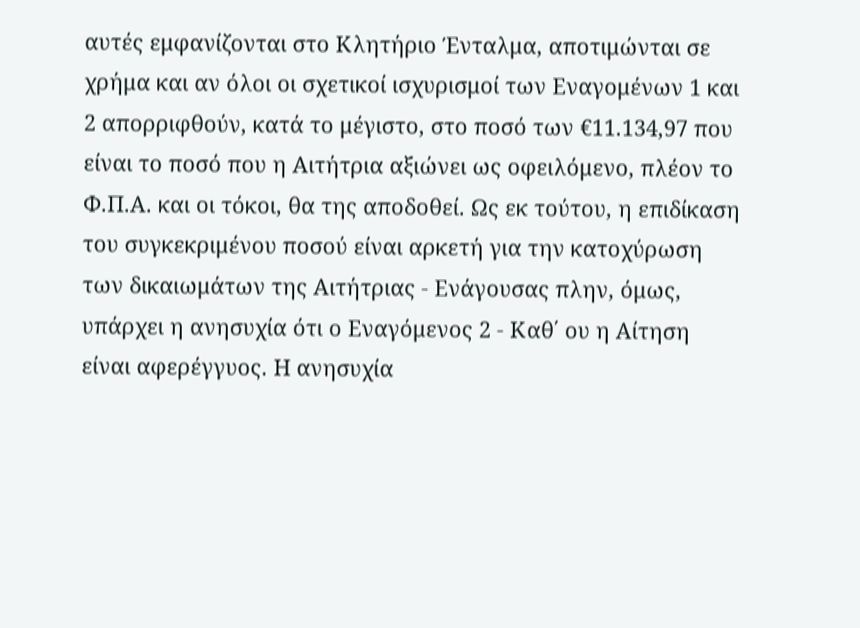αυτές εμφανίζονται στο Κλητήριο Ένταλμα, αποτιμώνται σε χρήμα και αν όλοι οι σχετικοί ισχυρισμοί των Εναγομένων 1 και 2 απορριφθούν, κατά το μέγιστο, στο ποσό των €11.134,97 που είναι το ποσό που η Αιτήτρια αξιώνει ως οφειλόμενο, πλέον το Φ.Π.Α. και οι τόκοι, θα της αποδοθεί. Ως εκ τούτου, η επιδίκαση του συγκεκριμένου ποσού είναι αρκετή για την κατοχύρωση των δικαιωμάτων της Αιτήτριας - Ενάγουσας πλην, όμως, υπάρχει η ανησυχία ότι ο Εναγόμενος 2 - Καθ΄ ου η Αίτηση είναι αφερέγγυος. Η ανησυχία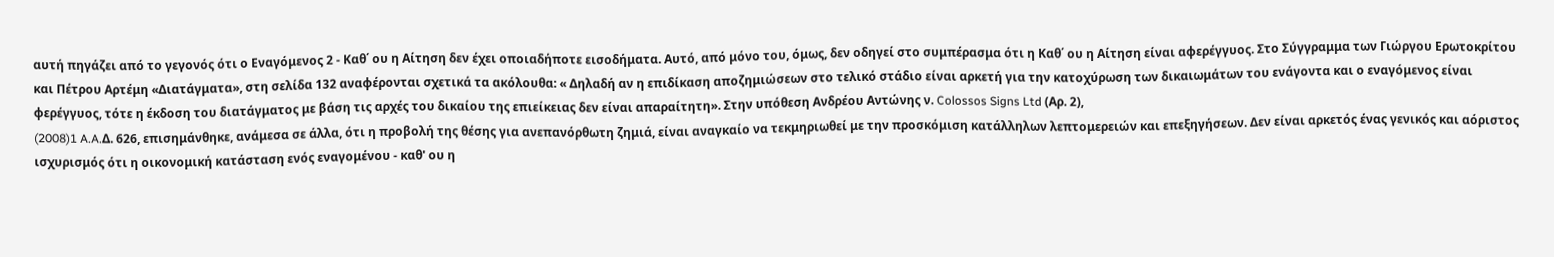αυτή πηγάζει από το γεγονός ότι ο Εναγόμενος 2 - Καθ΄ ου η Αίτηση δεν έχει οποιαδήποτε εισοδήματα. Αυτό, από μόνο του, όμως, δεν οδηγεί στο συμπέρασμα ότι η Καθ΄ ου η Αίτηση είναι αφερέγγυος. Στο Σύγγραμμα των Γιώργου Ερωτοκρίτου και Πέτρου Αρτέμη «Διατάγματα», στη σελίδα 132 αναφέρονται σχετικά τα ακόλουθα: « Δηλαδή αν η επιδίκαση αποζημιώσεων στο τελικό στάδιο είναι αρκετή για την κατοχύρωση των δικαιωμάτων του ενάγοντα και ο εναγόμενος είναι φερέγγυος, τότε η έκδοση του διατάγματος με βάση τις αρχές του δικαίου της επιείκειας δεν είναι απαραίτητη». Στην υπόθεση Ανδρέου Αντώνης ν. Colossos Signs Ltd (Αρ. 2),
(2008)1 A.A.Δ. 626, επισημάνθηκε, ανάμεσα σε άλλα, ότι η προβολή της θέσης για ανεπανόρθωτη ζημιά, είναι αναγκαίο να τεκμηριωθεί με την προσκόμιση κατάλληλων λεπτομερειών και επεξηγήσεων. Δεν είναι αρκετός ένας γενικός και αόριστος ισχυρισμός ότι η οικονομική κατάσταση ενός εναγομένου - καθ' ου η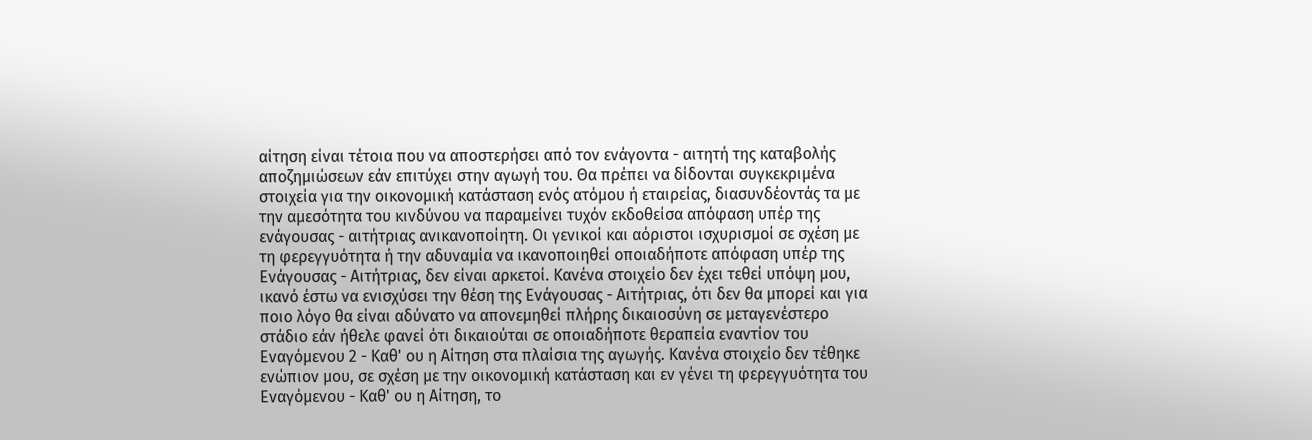αίτηση είναι τέτοια που να αποστερήσει από τον ενάγοντα - αιτητή της καταβολής αποζημιώσεων εάν επιτύχει στην αγωγή του. Θα πρέπει να δίδονται συγκεκριμένα στοιχεία για την οικονομική κατάσταση ενός ατόμου ή εταιρείας, διασυνδέοντάς τα με την αμεσότητα του κινδύνου να παραμείνει τυχόν εκδοθείσα απόφαση υπέρ της ενάγουσας - αιτήτριας ανικανοποίητη. Οι γενικοί και αόριστοι ισχυρισμοί σε σχέση με τη φερεγγυότητα ή την αδυναμία να ικανοποιηθεί οποιαδήποτε απόφαση υπέρ της Ενάγουσας - Αιτήτριας, δεν είναι αρκετοί. Κανένα στοιχείο δεν έχει τεθεί υπόψη μου, ικανό έστω να ενισχύσει την θέση της Ενάγουσας - Αιτήτριας, ότι δεν θα μπορεί και για ποιο λόγο θα είναι αδύνατο να απονεμηθεί πλήρης δικαιοσύνη σε μεταγενέστερο στάδιο εάν ήθελε φανεί ότι δικαιούται σε οποιαδήποτε θεραπεία εναντίον του Εναγόμενου 2 - Καθ' ου η Αίτηση στα πλαίσια της αγωγής. Κανένα στοιχείο δεν τέθηκε ενώπιον μου, σε σχέση με την οικονομική κατάσταση και εν γένει τη φερεγγυότητα του Εναγόμενου - Καθ' ου η Αίτηση, το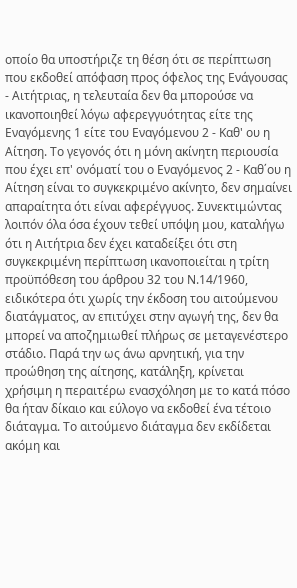οποίο θα υποστήριζε τη θέση ότι σε περίπτωση που εκδοθεί απόφαση προς όφελος της Ενάγουσας - Αιτήτριας, η τελευταία δεν θα μπορούσε να ικανοποιηθεί λόγω αφερεγγυότητας είτε της Εναγόμενης 1 είτε του Εναγόμενου 2 - Καθ' ου η Αίτηση. Το γεγονός ότι η μόνη ακίνητη περιουσία που έχει επ' ονόματί του ο Εναγόμενος 2 - Καθ΄ου η Αίτηση είναι το συγκεκριμένο ακίνητο, δεν σημαίνει απαραίτητα ότι είναι αφερέγγυος. Συνεκτιμώντας λοιπόν όλα όσα έχουν τεθεί υπόψη μου, καταλήγω ότι η Αιτήτρια δεν έχει καταδείξει ότι στη συγκεκριμένη περίπτωση ικανοποιείται η τρίτη προϋπόθεση του άρθρου 32 του Ν.14/1960, ειδικότερα ότι χωρίς την έκδοση του αιτούμενου διατάγματος, αν επιτύχει στην αγωγή της, δεν θα μπορεί να αποζημιωθεί πλήρως σε μεταγενέστερο στάδιο. Παρά την ως άνω αρνητική, για την προώθηση της αίτησης, κατάληξη, κρίνεται χρήσιμη η περαιτέρω ενασχόληση με το κατά πόσο θα ήταν δίκαιο και εύλογο να εκδοθεί ένα τέτοιο διάταγμα. Το αιτούμενο διάταγμα δεν εκδίδεται ακόμη και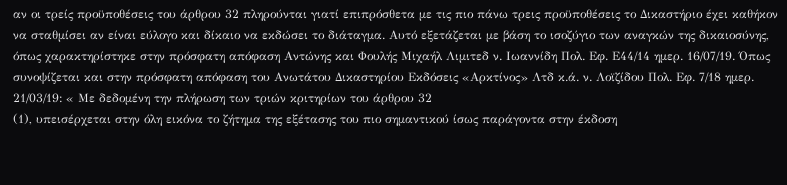αν οι τρείς προϋποθέσεις του άρθρου 32 πληρούνται γιατί επιπρόσθετα με τις πιο πάνω τρεις προϋποθέσεις το Δικαστήριο έχει καθήκον να σταθμίσει αν είναι εύλογο και δίκαιο να εκδώσει το διάταγμα. Αυτό εξετάζεται με βάση το ισοζύγιο των αναγκών της δικαιοσύνης, όπως χαρακτηρίστηκε στην πρόσφατη απόφαση Αντώνης και Φουλής Μιχαήλ Λιμιτεδ ν. Ιωαννίδη Πολ. Εφ. Ε44/14 ημερ. 16/07/19. Όπως συνοψίζεται και στην πρόσφατη απόφαση του Ανωτάτου Δικαστηρίου Εκδόσεις «Αρκτίνος» Λτδ κ.ά. ν. Λοϊζίδου Πολ. Εφ. 7/18 ημερ. 21/03/19: « Με δεδομένη την πλήρωση των τριών κριτηρίων του άρθρου 32
(1), υπεισέρχεται στην όλη εικόνα το ζήτημα της εξέτασης του πιο σημαντικού ίσως παράγοντα στην έκδοση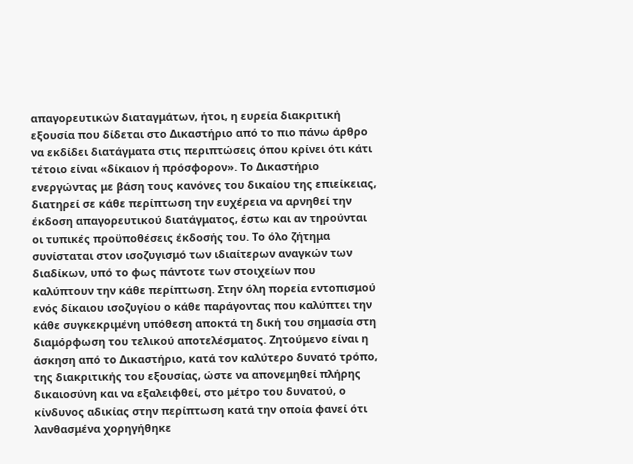απαγορευτικών διαταγμάτων, ήτοι, η ευρεία διακριτική εξουσία που δίδεται στο Δικαστήριο από το πιο πάνω άρθρο να εκδίδει διατάγματα στις περιπτώσεις όπου κρίνει ότι κάτι τέτοιο είναι «δίκαιον ή πρόσφορον». Το Δικαστήριο ενεργώντας με βάση τους κανόνες του δικαίου της επιείκειας, διατηρεί σε κάθε περίπτωση την ευχέρεια να αρνηθεί την έκδοση απαγορευτικού διατάγματος, έστω και αν τηρούνται οι τυπικές προϋποθέσεις έκδοσής του. Το όλο ζήτημα συνίσταται στον ισοζυγισμό των ιδιαίτερων αναγκών των διαδίκων, υπό το φως πάντοτε των στοιχείων που καλύπτουν την κάθε περίπτωση. Στην όλη πορεία εντοπισμού ενός δίκαιου ισοζυγίου ο κάθε παράγοντας που καλύπτει την κάθε συγκεκριμένη υπόθεση αποκτά τη δική του σημασία στη διαμόρφωση του τελικού αποτελέσματος. Ζητούμενο είναι η άσκηση από το Δικαστήριο, κατά τον καλύτερο δυνατό τρόπο, της διακριτικής του εξουσίας, ώστε να απονεμηθεί πλήρης δικαιοσύνη και να εξαλειφθεί, στο μέτρο του δυνατού, ο κίνδυνος αδικίας στην περίπτωση κατά την οποία φανεί ότι λανθασμένα χορηγήθηκε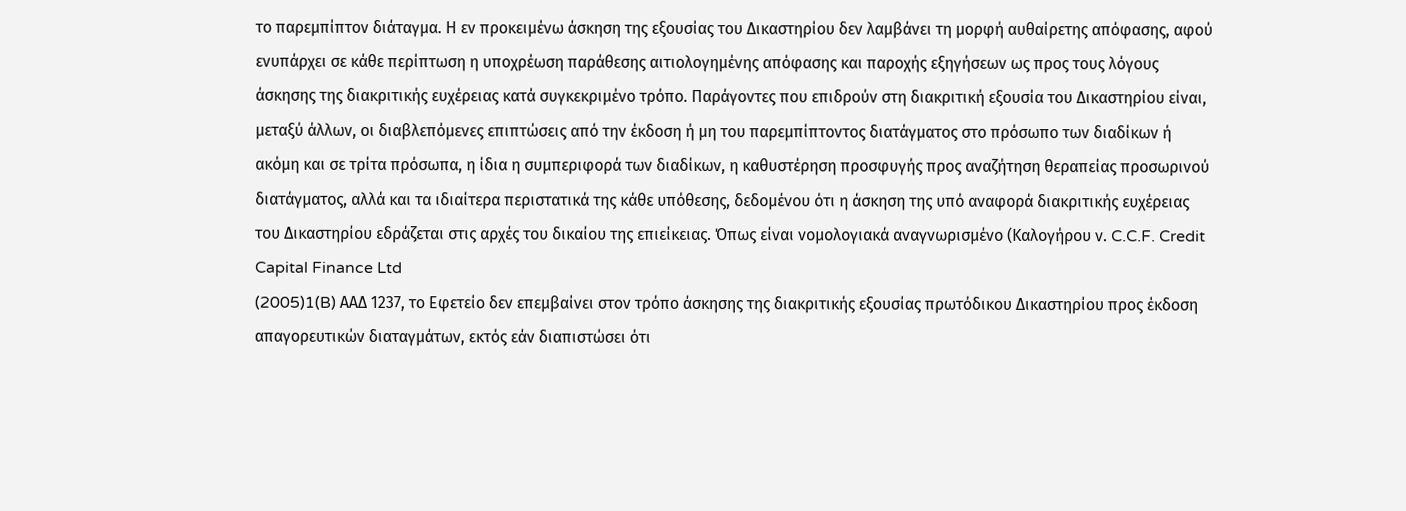το παρεμπίπτον διάταγμα. Η εν προκειμένω άσκηση της εξουσίας του Δικαστηρίου δεν λαμβάνει τη μορφή αυθαίρετης απόφασης, αφού ενυπάρχει σε κάθε περίπτωση η υποχρέωση παράθεσης αιτιολογημένης απόφασης και παροχής εξηγήσεων ως προς τους λόγους άσκησης της διακριτικής ευχέρειας κατά συγκεκριμένο τρόπο. Παράγοντες που επιδρούν στη διακριτική εξουσία του Δικαστηρίου είναι, μεταξύ άλλων, οι διαβλεπόμενες επιπτώσεις από την έκδοση ή μη του παρεμπίπτοντος διατάγματος στο πρόσωπο των διαδίκων ή ακόμη και σε τρίτα πρόσωπα, η ίδια η συμπεριφορά των διαδίκων, η καθυστέρηση προσφυγής προς αναζήτηση θεραπείας προσωρινού διατάγματος, αλλά και τα ιδιαίτερα περιστατικά της κάθε υπόθεσης, δεδομένου ότι η άσκηση της υπό αναφορά διακριτικής ευχέρειας του Δικαστηρίου εδράζεται στις αρχές του δικαίου της επιείκειας. Όπως είναι νομολογιακά αναγνωρισμένο (Καλογήρου ν. C.C.F. Credit Capital Finance Ltd
(2005)1(B) AΑΔ 1237, το Εφετείο δεν επεμβαίνει στον τρόπο άσκησης της διακριτικής εξουσίας πρωτόδικου Δικαστηρίου προς έκδοση απαγορευτικών διαταγμάτων, εκτός εάν διαπιστώσει ότι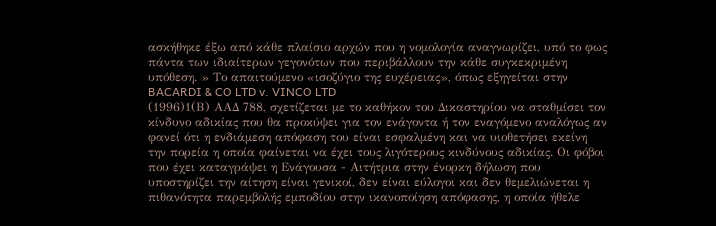ασκήθηκε έξω από κάθε πλαίσιο αρχών που η νομολογία αναγνωρίζει, υπό το φως πάντα των ιδιαίτερων γεγονότων που περιβάλλουν την κάθε συγκεκριμένη υπόθεση. » Το απαιτούμενο «ισοζύγιο της ευχέρειας», όπως εξηγείται στην BACARDI & CO LTD v. VINCO LTD
(1996)1(Β) ΑΑΔ 788, σχετίζεται με το καθήκον του Δικαστηρίου να σταθμίσει τον κίνδυνο αδικίας που θα προκύψει για τον ενάγοντα ή τον εναγόμενο αναλόγως αν φανεί ότι η ενδιάμεση απόφαση του είναι εσφαλμένη και να υιοθετήσει εκείνη την πορεία η οποία φαίνεται να έχει τους λιγότερους κινδύνους αδικίας. Οι φόβοι που έχει καταγράψει η Ενάγουσα - Αιτήτρια στην ένορκη δήλωση που υποστηρίζει την αίτηση είναι γενικοί, δεν είναι εύλογοι και δεν θεμελιώνεται η πιθανότητα παρεμβολής εμποδίου στην ικανοποίηση απόφασης, η οποία ήθελε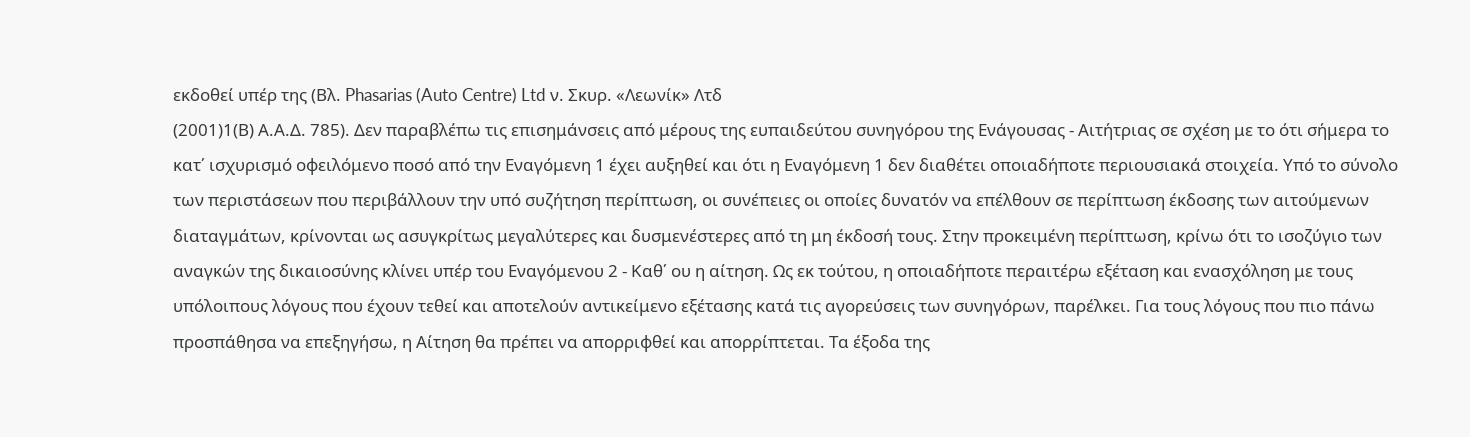εκδοθεί υπέρ της (Βλ. Phasarias (Auto Centre) Ltd ν. Σκυρ. «Λεωνίκ» Λτδ
(2001)1(Β) Α.Α.Δ. 785). Δεν παραβλέπω τις επισημάνσεις από μέρους της ευπαιδεύτου συνηγόρου της Ενάγουσας - Αιτήτριας σε σχέση με το ότι σήμερα το κατ΄ ισχυρισμό οφειλόμενο ποσό από την Εναγόμενη 1 έχει αυξηθεί και ότι η Εναγόμενη 1 δεν διαθέτει οποιαδήποτε περιουσιακά στοιχεία. Υπό το σύνολο των περιστάσεων που περιβάλλουν την υπό συζήτηση περίπτωση, οι συνέπειες οι οποίες δυνατόν να επέλθουν σε περίπτωση έκδοσης των αιτούμενων διαταγμάτων, κρίνονται ως ασυγκρίτως μεγαλύτερες και δυσμενέστερες από τη μη έκδοσή τους. Στην προκειμένη περίπτωση, κρίνω ότι το ισοζύγιο των αναγκών της δικαιοσύνης κλίνει υπέρ του Εναγόμενου 2 - Καθ΄ ου η αίτηση. Ως εκ τούτου, η οποιαδήποτε περαιτέρω εξέταση και ενασχόληση με τους υπόλοιπους λόγους που έχουν τεθεί και αποτελούν αντικείμενο εξέτασης κατά τις αγορεύσεις των συνηγόρων, παρέλκει. Για τους λόγους που πιο πάνω προσπάθησα να επεξηγήσω, η Αίτηση θα πρέπει να απορριφθεί και απορρίπτεται. Τα έξοδα της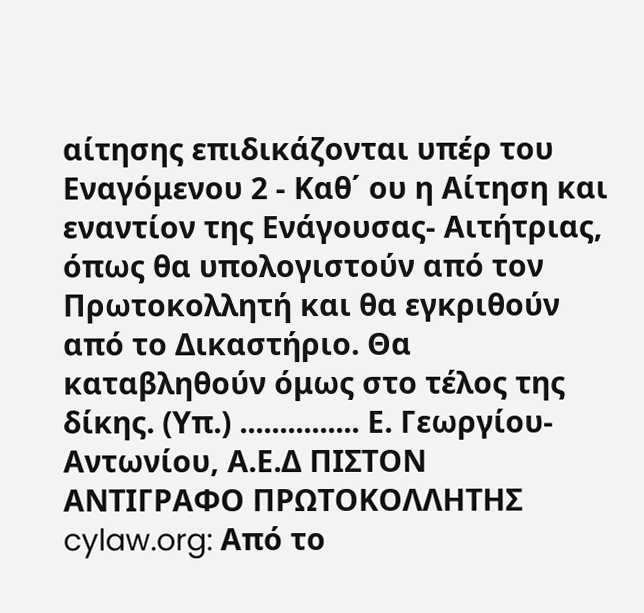αίτησης επιδικάζονται υπέρ του Εναγόμενου 2 - Καθ΄ ου η Αίτηση και εναντίον της Ενάγουσας- Αιτήτριας, όπως θα υπολογιστούν από τον Πρωτοκολλητή και θα εγκριθούν από το Δικαστήριο. Θα καταβληθούν όμως στο τέλος της δίκης. (Υπ.) ............... Ε. Γεωργίου-Αντωνίου, Α.Ε.Δ ΠΙΣΤΟΝ ΑΝΤΙΓΡΑΦΟ ΠΡΩΤΟΚΟΛΛΗΤΗΣ cylaw.org: Από το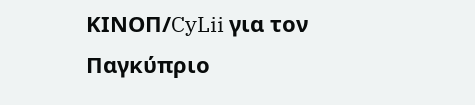ΚΙΝOΠ/CyLii για τον Παγκύπριο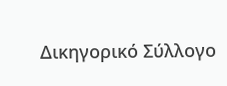Δικηγορικό Σύλλογο